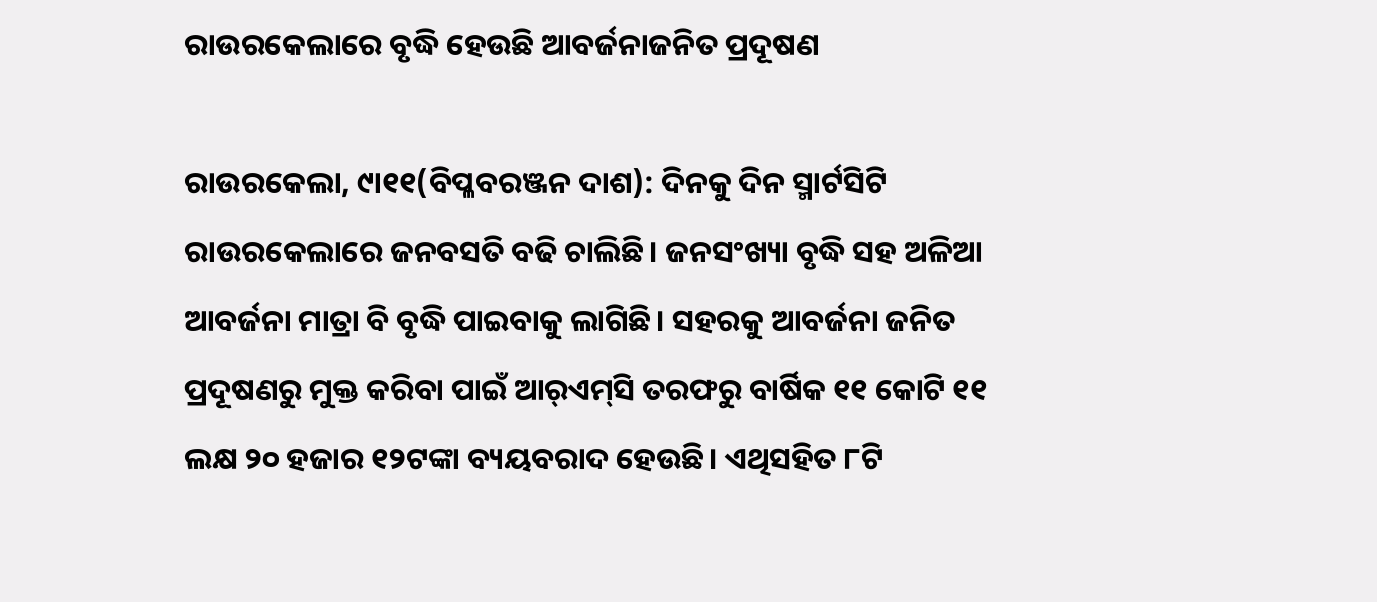ରାଉରକେଲାରେ ବୃଦ୍ଧି ହେଉଛି ଆବର୍ଜନାଜନିତ ପ୍ରଦୂଷଣ

ରାଉରକେଲା, ୯ା୧୧(ବିପ୍ଳବରଞ୍ଜନ ଦାଶ): ଦିନକୁ ଦିନ ସ୍ମାର୍ଟସିଟି ରାଉରକେଲାରେ ଜନବସତି ବଢି ଚାଲିଛି। ଜନସଂଖ୍ୟା ବୃଦ୍ଧି ସହ ଅଳିଆ ଆବର୍ଜନା ମାତ୍ରା ବି ବୃଦ୍ଧି ପାଇବାକୁ ଲାଗିଛି। ସହରକୁ ଆବର୍ଜନା ଜନିତ ପ୍ରଦୂଷଣରୁ ମୁକ୍ତ କରିବା ପାଇଁ ଆର୍‌ଏମ୍‌ସି ତରଫରୁ ବାର୍ଷିକ ୧୧ କୋଟି ୧୧ ଲକ୍ଷ ୨୦ ହଜାର ୧୨ଟଙ୍କା ବ୍ୟୟବରାଦ ହେଉଛି। ଏଥିସହିତ ୮ଟି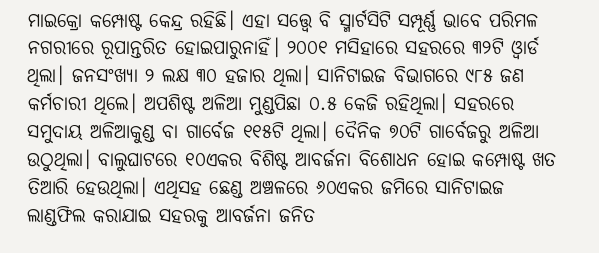ମାଇକ୍ରୋ କମ୍ପୋଷ୍ଟ କେନ୍ଦ୍ର ରହିଛି। ଏହା ସତ୍ତ୍ୱେ ବି ସ୍ମାର୍ଟସିଟି ସମ୍ପୂର୍ଣ୍ଣ ଭାବେ ପରିମଳ ନଗରୀରେ ରୂପାନ୍ତରିତ ହୋଇପାରୁନାହିଁ। ୨୦୦୧ ମସିହାରେ ସହରରେ ୩୨ଟି ଓ୍ବାର୍ଡ ଥିଲା। ଜନସଂଖ୍ୟା ୨ ଲକ୍ଷ ୩୦ ହଜାର ଥିଲା। ସାନିଟାଇଜ ବିଭାଗରେ ୯୮୫ ଜଣ କର୍ମଚାରୀ ଥିଲେ। ଅପଶିଷ୍ଟ ଅଳିଆ ମୁଣ୍ଡପିଛା ୦.୫ କେଜି ରହିଥିଲା। ସହରରେ ସମୁଦାୟ ଅଳିଆକୁଣ୍ଡ ବା ଗାର୍ବେଜ ୧୧୫ଟି ଥିଲା। ଦୈନିକ ୭୦ଟି ଗାର୍ବେଜରୁ ଅଳିଆ ଉଠୁଥିଲା। ବାଲୁଘାଟରେ ୧୦ଏକର ବିଶିଷ୍ଟ ଆବର୍ଜନା ବିଶୋଧନ ହୋଇ କମ୍ପୋଷ୍ଟ ଖତ ତିଆରି ହେଉଥିଲା। ଏଥିସହ ଛେଣ୍ଡ ଅଞ୍ଚଳରେ ୬୦ଏକର ଜମିରେ ସାନିଟାଇଜ ଲାଣ୍ଡଫିଲ କରାଯାଇ ସହରକୁ ଆବର୍ଜନା ଜନିତ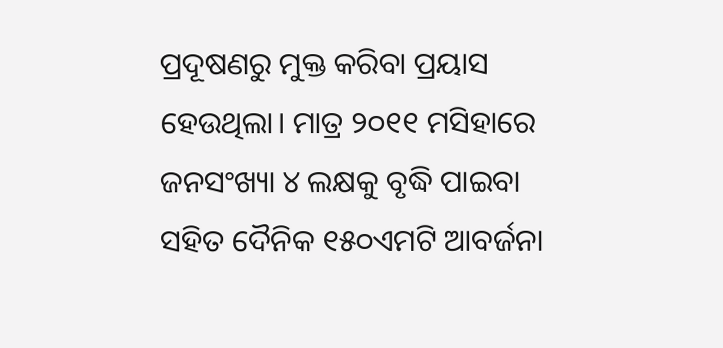ପ୍ରଦୂଷଣରୁ ମୁକ୍ତ କରିବା ପ୍ରୟାସ ହେଉଥିଲା। ମାତ୍ର ୨୦୧୧ ମସିହାରେ ଜନସଂଖ୍ୟା ୪ ଲକ୍ଷକୁ ବୃଦ୍ଧି ପାଇବା ସହିତ ଦୈନିକ ୧୫୦ଏମଟି ଆବର୍ଜନା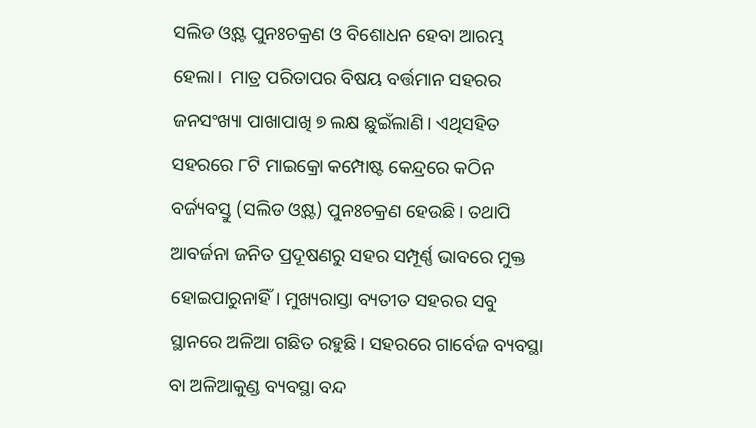ସଲିଡ ଓ୍ବଷ୍ଟ ପୁନଃଚକ୍ରଣ ଓ ବିଶୋଧନ ହେବା ଆରମ୍ଭ ହେଲା।  ମାତ୍ର ପରିତାପର ବିଷୟ ବର୍ତ୍ତମାନ ସହରର ଜନସଂଖ୍ୟା ପାଖାପାଖି ୭ ଲକ୍ଷ ଛୁଇଁଲାଣି। ଏଥିସହିତ ସହରରେ ୮ଟି ମାଇକ୍ରୋ କମ୍ପୋଷ୍ଟ କେନ୍ଦ୍ରରେ କଠିନ ବର୍ଜ୍ୟବସ୍ତୁ (ସଲିଡ ଓ୍ବଷ୍ଟ) ପୁନଃଚକ୍ରଣ ହେଉଛି। ତଥାପି ଆବର୍ଜନା ଜନିତ ପ୍ରଦୂଷଣରୁ ସହର ସମ୍ପୂର୍ଣ୍ଣ ଭାବରେ ମୁକ୍ତ ହୋଇପାରୁନାହିଁ। ମୁଖ୍ୟରାସ୍ତା ବ୍ୟତୀତ ସହରର ସବୁ ସ୍ଥାନରେ ଅଳିଆ ଗଛିତ ରହୁଛି। ସହରରେ ଗାର୍ବେଜ ବ୍ୟବସ୍ଥା ବା ଅଳିଆକୁଣ୍ଡ ବ୍ୟବସ୍ଥା ବନ୍ଦ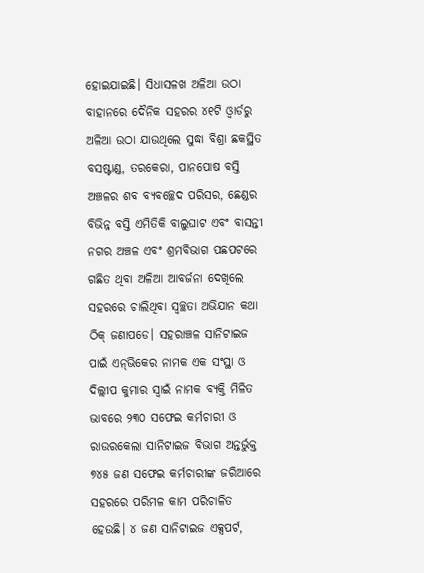ହୋଇଯାଇଛି। ସିଧାସଳଖ ଅଳିଆ ଉଠା ବାହାନରେ ଦୈନିକ ସହରର ୪୧ଟି ଓ୍ବାର୍ଡରୁ ଅଳିଆ ଉଠା ଯାଉଥିଲେ ସୁଦ୍ଧା ବିଶ୍ରା ଛକସ୍ଥିତ ବସଷ୍ଟାଣ୍ଡ, ତରକେରା, ପାନପୋଷ ବସ୍ତି ଅଞ୍ଚଳର ଶବ ବ୍ୟବଚ୍ଛେଦ ପରିସର, ଛେଣ୍ଡର ବିଭିନ୍ନ ବସ୍ତି ଏମିତିକି ବାଲୁଘାଟ ଏବଂ ବାସନ୍ତୀ ନଗର ଅଞ୍ଚଳ ଏବଂ ଶ୍ରମବିଭାଗ ପଛପଟରେ ଗଛିତ ଥିବା ଅଳିଆ ଆବର୍ଜନା ଦେଖିଲେ ସହରରେ ଚାଲିଥିବା ସ୍ବଚ୍ଛତା ଅଭିଯାନ କଥା ଠିକ୍‌ ଜଣାପଡେ। ସହରାଞ୍ଚଳ ସାନିଟାଇଜ ପାଇଁ ଏନ୍‌ଭିକେର ନାମକ ଏକ ସଂସ୍ଥା ଓ ଦିଲ୍ଲୀପ କୁମାର ସ୍ବାଇଁ ନାମକ ବ୍ୟକ୍ତି ମିଳିତ ଭାବରେ ୨୩୦ ସଫେଇ କର୍ମଚାରୀ ଓ ରାଉରକେଲା ସାନିଟାଇଜ ବିଭାଗ ଅନ୍ତର୍ଭୁକ୍ତ ୭୪୫ ଜଣ ସଫେଇ କର୍ମଚାରୀଙ୍କ ଜରିଆରେ ସହରରେ ପରିମଳ କାମ ପରିଚାଳିତ ହେଉଛି। ୪ ଜଣ ସାନିଟାଇଜ ଏକ୍ସପର୍ଟ,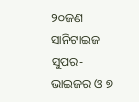୨୦ଜଣ ସାନିଟାଇଜ ସୁପର-ଭାଇଜର ଓ ୭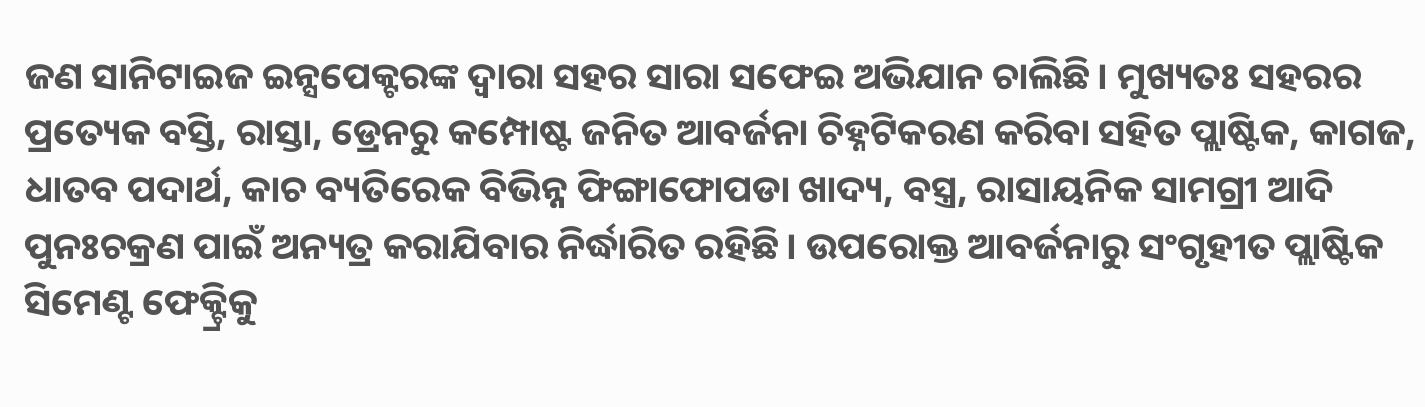ଜଣ ସାନିଟାଇଜ ଇନ୍ସପେକ୍ଟରଙ୍କ ଦ୍ୱାରା ସହର ସାରା ସଫେଇ ଅଭିଯାନ ଚାଲିଛି। ମୁଖ୍ୟତଃ ସହରର ପ୍ରତ୍ୟେକ ବସ୍ତି, ରାସ୍ତା, ଡ୍ରେନରୁ କମ୍ପୋଷ୍ଟ ଜନିତ ଆବର୍ଜନା ଚିହ୍ନଟିକରଣ କରିବା ସହିତ ପ୍ଲାଷ୍ଟିକ, କାଗଜ, ଧାତବ ପଦାର୍ଥ, କାଚ ବ୍ୟତିରେକ ବିଭିନ୍ନ ଫିଙ୍ଗାଫୋପଡା ଖାଦ୍ୟ, ବସ୍ତ୍ର, ରାସାୟନିକ ସାମଗ୍ରୀ ଆଦି ପୁନଃଚକ୍ରଣ ପାଇଁ ଅନ୍ୟତ୍ର କରାଯିବାର ନିର୍ଦ୍ଧାରିତ ରହିଛି। ଉପରୋକ୍ତ ଆବର୍ଜନାରୁ ସଂଗୃହୀତ ପ୍ଲାଷ୍ଟିକ ସିମେଣ୍ଟ ଫେକ୍ଟ୍ରିକୁ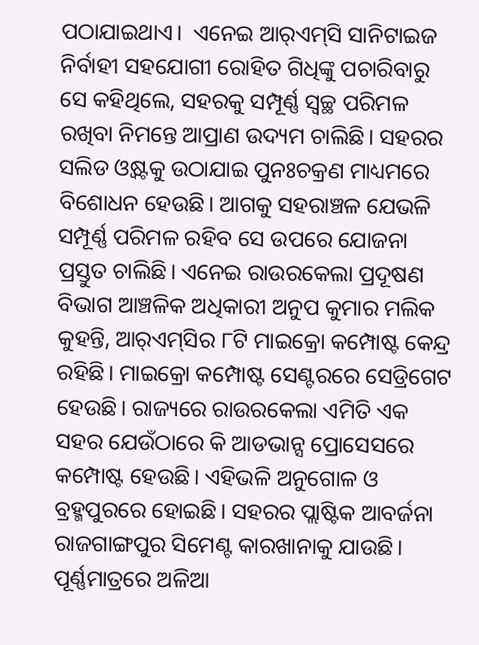ପଠାଯାଇଥାଏ।  ଏନେଇ ଆର୍‌ଏମ୍‌ସି ସାନିଟାଇଜ ନିର୍ବାହୀ ସହଯୋଗୀ ରୋହିତ ଗିଧିଙ୍କୁ ପଚାରିବାରୁ ସେ କହିଥିଲେ, ସହରକୁ ସମ୍ପୂର୍ଣ୍ଣ ସ୍ବଚ୍ଛ ପରିମଳ ରଖିବା ନିମନ୍ତେ ଆପ୍ରାଣ ଉଦ୍ୟମ ଚାଲିଛି। ସହରର ସଲିଡ ଓ୍ବଷ୍ଟକୁ ଉଠାଯାଇ ପୁନଃଚକ୍ରଣ ମାଧ୍ୟମରେ ବିଶୋଧନ ହେଉଛି। ଆଗକୁ ସହରାଞ୍ଚଳ ଯେଭଳି ସମ୍ପୂର୍ଣ୍ଣ ପରିମଳ ରହିବ ସେ ଉପରେ ଯୋଜନା ପ୍ରସ୍ତୁତ ଚାଲିଛି। ଏନେଇ ରାଉରକେଲା ପ୍ରଦୂଷଣ ବିଭାଗ ଆଞ୍ଚଳିକ ଅଧିକାରୀ ଅନୁପ କୁମାର ମଲିକ କୁହନ୍ତି, ଆର୍‌ଏମ୍‌ସିର ୮ଟି ମାଇକ୍ରୋ କମ୍ପୋଷ୍ଟ କେନ୍ଦ୍ର ରହିଛି। ମାଇକ୍ରୋ କମ୍ପୋଷ୍ଟ ସେଣ୍ଟରରେ ସେଡ୍ରିଗେଟ ହେଉଛି। ରାଜ୍ୟରେ ରାଉରକେଲା ଏମିତି ଏକ ସହର ଯେଉଁଠାରେ କି ଆଡଭାନ୍ସ ପ୍ରୋସେସରେ କମ୍ପୋଷ୍ଟ ହେଉଛି। ଏହିଭଳି ଅନୁଗୋଳ ଓ ବ୍ରହ୍ମପୁରରେ ହୋଇଛି। ସହରର ପ୍ଲାଷ୍ଟିକ ଆବର୍ଜନା ରାଜଗାଙ୍ଗପୁର ସିମେଣ୍ଟ କାରଖାନାକୁ ଯାଉଛି। ପୂର୍ଣ୍ଣମାତ୍ରରେ ଅଳିଆ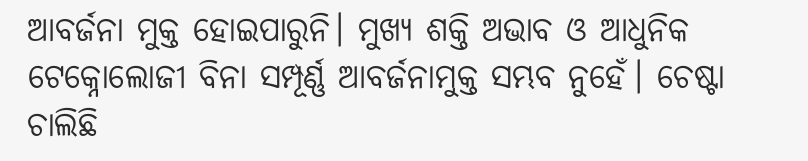ଆବର୍ଜନା ମୁକ୍ତ ହୋଇପାରୁନି। ମୁଖ୍ୟ ଶକ୍ତି ଅଭାବ ଓ ଆଧୁନିକ ଟେକ୍ନୋଲୋଜୀ ବିନା ସମ୍ପୂର୍ଣ୍ଣ ଆବର୍ଜନାମୁକ୍ତ ସମ୍ଭବ ନୁହେଁ। ଚେଷ୍ଟା ଚାଲିଛି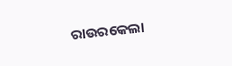ରାଉରକେଲା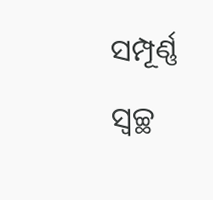ସମ୍ପୂର୍ଣ୍ଣ ସ୍ବଚ୍ଛ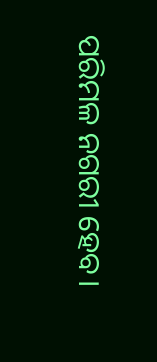ପରିମଳ ନଗରୀ ହେବ।